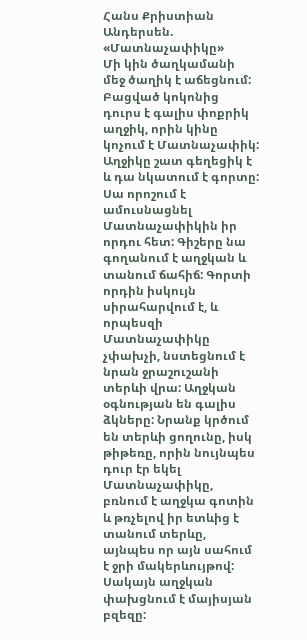Հանս Քրիստիան Անդերսեն. «Մատնաչափիկը»
Մի կին ծաղկամանի մեջ ծաղիկ է աճեցնում: Բացված կոկոնից դուրս է գալիս փոքրիկ աղջիկ, որին կինը կոչում է Մատնաչափիկ: Աղջիկը շատ գեղեցիկ է և դա նկատում է գորտը: Սա որոշում է ամուսնացնել Մատնաչափիկին իր որդու հետ: Գիշերը նա գողանում է աղջկան և տանում ճահիճ: Գորտի որդին իսկույն սիրահարվում է, և որպեսզի Մատնաչափիկը չփախչի, նստեցնում է նրան ջրաշուշանի տերևի վրա: Աղջկան օգնության են գալիս ձկները: Նրանք կրծում են տերևի ցողունը, իսկ թիթեռը, որին նույնպես դուր էր եկել Մատնաչափիկը, բռնում է աղջկա գոտին և թռչելով իր ետևից է տանում տերևը, այնպես որ այն սահում է ջրի մակերևույթով: Սակայն աղջկան փախցնում է մայիսյան բզեզը: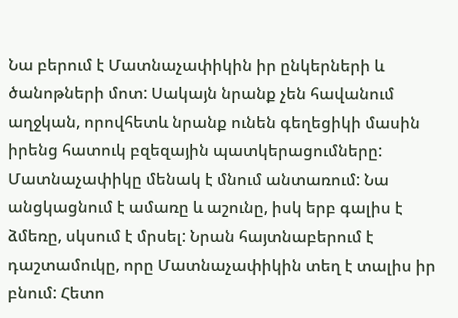Նա բերում է Մատնաչափիկին իր ընկերների և ծանոթների մոտ: Սակայն նրանք չեն հավանում աղջկան, որովհետև նրանք ունեն գեղեցիկի մասին իրենց հատուկ բզեզային պատկերացումները: Մատնաչափիկը մենակ է մնում անտառում: Նա անցկացնում է ամառը և աշունը, իսկ երբ գալիս է ձմեռը, սկսում է մրսել: Նրան հայտնաբերում է դաշտամուկը, որը Մատնաչափիկին տեղ է տալիս իր բնում: Հետո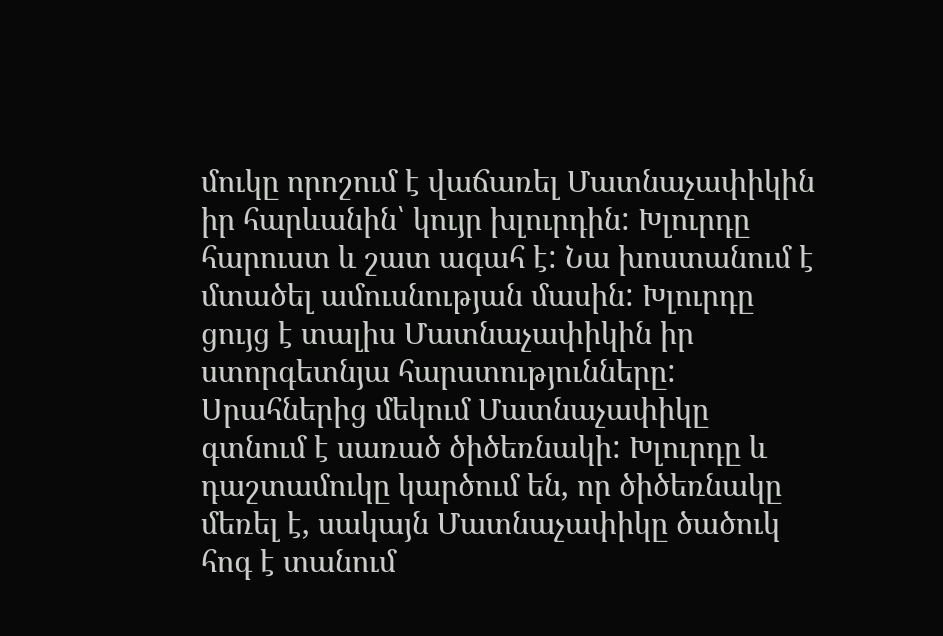մուկը որոշում է վաճառել Մատնաչափիկին իր հարևանին՝ կույր խլուրդին: Խլուրդը հարուստ և շատ ագահ է: Նա խոստանում է մտածել ամուսնության մասին: Խլուրդը ցույց է տալիս Մատնաչափիկին իր ստորգետնյա հարստությունները: Սրահներից մեկում Մատնաչափիկը գտնում է սառած ծիծեռնակի: Խլուրդը և դաշտամուկը կարծում են, որ ծիծեռնակը մեռել է, սակայն Մատնաչափիկը ծածուկ հոգ է տանում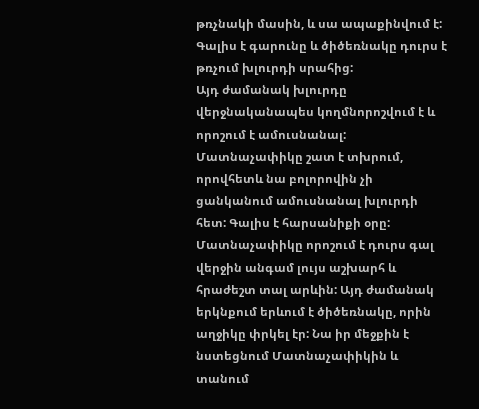թռչնակի մասին, և սա ապաքինվում է: Գալիս է գարունը և ծիծեռնակը դուրս է թռչում խլուրդի սրահից:
Այդ ժամանակ խլուրդը վերջնականապես կողմնորոշվում է և որոշում է ամուսնանալ: Մատնաչափիկը շատ է տխրում, որովհետև նա բոլորովին չի ցանկանում ամուսնանալ խլուրդի հետ: Գալիս է հարսանիքի օրը: Մատնաչափիկը որոշում է դուրս գալ վերջին անգամ լույս աշխարհ և հրաժեշտ տալ արևին: Այդ ժամանակ երկնքում երևում է ծիծեռնակը, որին աղջիկը փրկել էր: Նա իր մեջքին է նստեցնում Մատնաչափիկին և տանում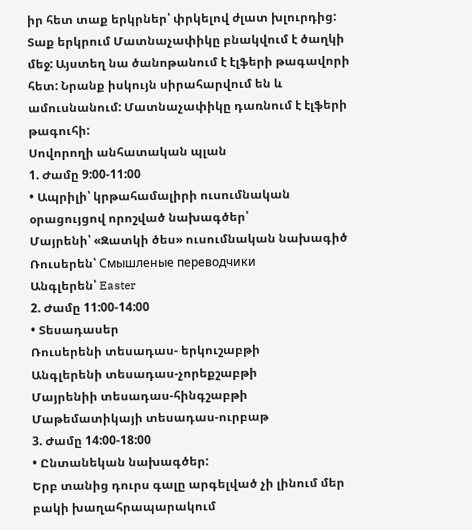իր հետ տաք երկրներ՝ փրկելով ժլատ խլուրդից:
Տաք երկրում Մատնաչափիկը բնակվում է ծաղկի մեջ: Այստեղ նա ծանոթանում է էլֆերի թագավորի հետ: Նրանք իսկույն սիրահարվում են և ամուսնանում: Մատնաչափիկը դառնում է էլֆերի թագուհի:
Սովորողի անհատական պլան
1. Ժամը 9:00-11:00
• Ապրիլի՝ կրթահամալիրի ուսումնական օրացույցով որոշված նախագծեր՝
Մայրենի՝ «Զատկի ծես» ուսումնական նախագիծ
Ռուսերեն՝ Смышленые переводчики
Անգլերեն՝ Easter
2. Ժամը 11:00-14:00
• Տեսադասեր
Ռուսերենի տեսադաս- երկուշաբթի
Անգլերենի տեսադաս-չորեքշաբթի
Մայրենիի տեսադաս-հինգշաբթի
Մաթեմատիկայի տեսադաս-ուրբաթ
3. Ժամը 14:00-18:00
• Ընտանեկան նախագծեր:
Երբ տանից դուրս գալը արգելված չի լինում մեր բակի խաղահրապարակում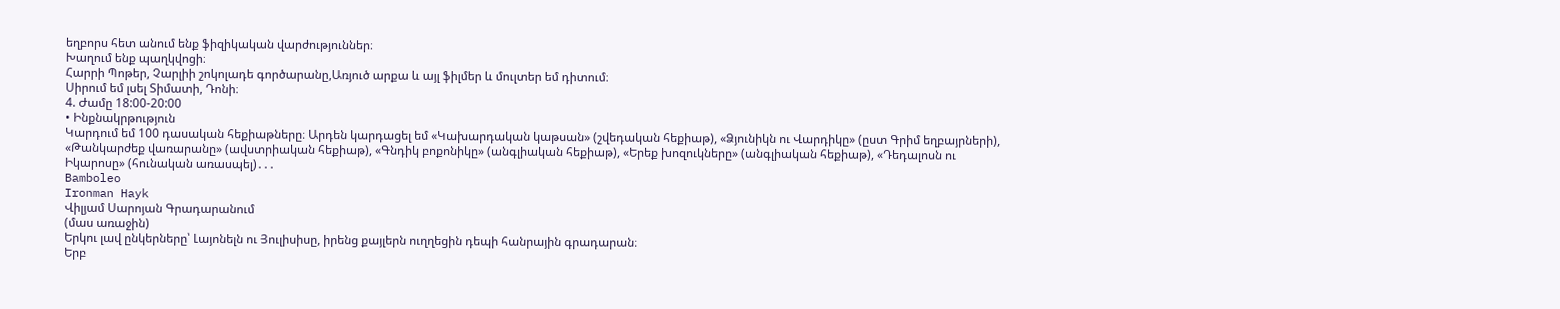եղբորս հետ անում ենք ֆիզիկական վարժություններ։
Խաղում ենք պաղկվոցի։
Հարրի Պոթեր, Չարլիի շոկոլադե գործարանը,Առյուծ արքա և այլ ֆիլմեր և մուլտեր եմ դիտում։
Սիրում եմ լսել Տիմատի, Դոնի։
4. Ժամը 18:00-20:00
• Ինքնակրթություն
Կարդում եմ 100 դասական հեքիաթները։ Արդեն կարդացել եմ «Կախարդական կաթսան» (շվեդական հեքիաթ), «Ձյունիկն ու Վարդիկը» (ըստ Գրիմ եղբայրների), «Թանկարժեք վառարանը» (ավստրիական հեքիաթ), «Գնդիկ բոքոնիկը» (անգլիական հեքիաթ), «Երեք խոզուկները» (անգլիական հեքիաթ), «Դեդալոսն ու Իկարոսը» (հունական առասպել)․․․
Bamboleo
Ironman Hayk
Վիլյամ Սարոյան Գրադարանում
(մաս առաջին)
Երկու լավ ընկերները՝ Լայոնելն ու Յուլիսիսը, իրենց քայլերն ուղղեցին դեպի հանրային գրադարան։
Երբ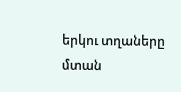երկու տղաները մտան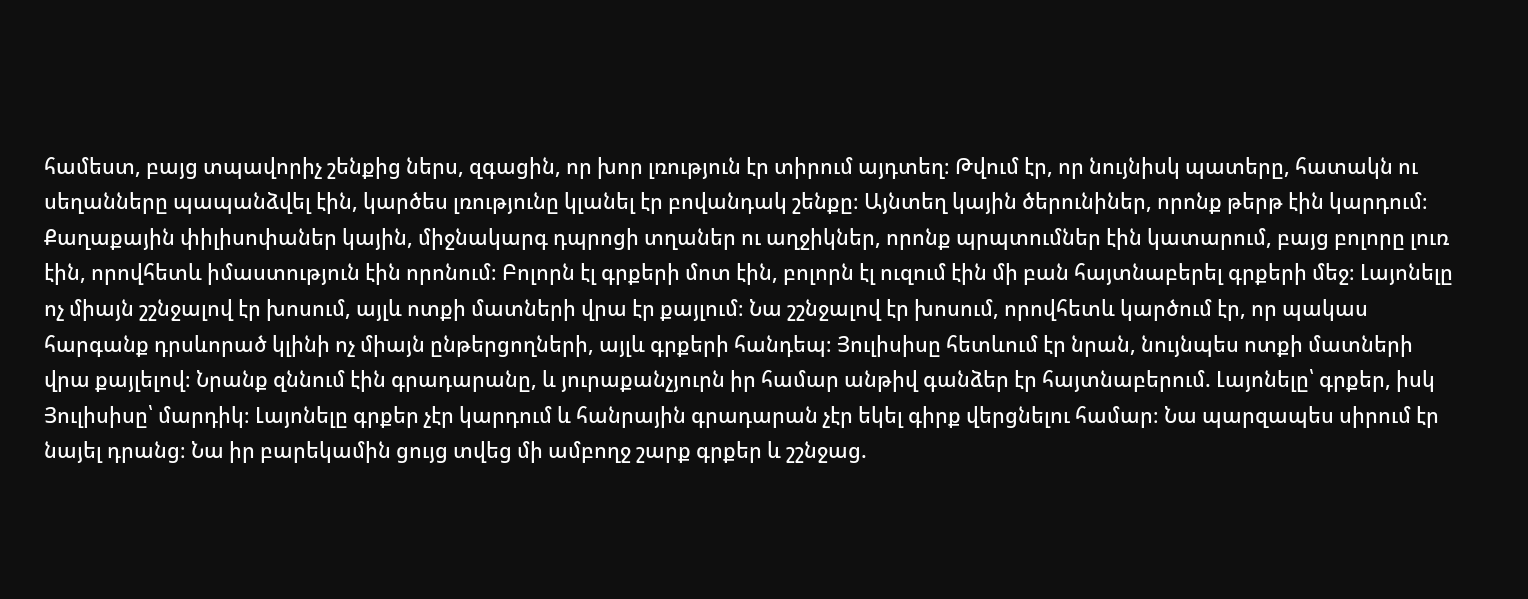համեստ, բայց տպավորիչ շենքից ներս, զգացին, որ խոր լռություն էր տիրում այդտեղ։ Թվում էր, որ նույնիսկ պատերը, հատակն ու սեղանները պապանձվել էին, կարծես լռությունը կլանել էր բովանդակ շենքը։ Այնտեղ կային ծերունիներ, որոնք թերթ էին կարդում։ Քաղաքային փիլիսոփաներ կային, միջնակարգ դպրոցի տղաներ ու աղջիկներ, որոնք պրպտումներ էին կատարում, բայց բոլորը լուռ էին, որովհետև իմաստություն էին որոնում։ Բոլորն էլ գրքերի մոտ էին, բոլորն էլ ուզում էին մի բան հայտնաբերել գրքերի մեջ։ Լայոնելը ոչ միայն շշնջալով էր խոսում, այլև ոտքի մատների վրա էր քայլում։ Նա շշնջալով էր խոսում, որովհետև կարծում էր, որ պակաս հարգանք դրսևորած կլինի ոչ միայն ընթերցողների, այլև գրքերի հանդեպ։ Յուլիսիսը հետևում էր նրան, նույնպես ոտքի մատների վրա քայլելով։ Նրանք զննում էին գրադարանը, և յուրաքանչյուրն իր համար անթիվ գանձեր էր հայտնաբերում. Լայոնելը՝ գրքեր, իսկ Յուլիսիսը՝ մարդիկ։ Լայոնելը գրքեր չէր կարդում և հանրային գրադարան չէր եկել գիրք վերցնելու համար։ Նա պարզապես սիրում էր նայել դրանց։ Նա իր բարեկամին ցույց տվեց մի ամբողջ շարք գրքեր և շշնջաց.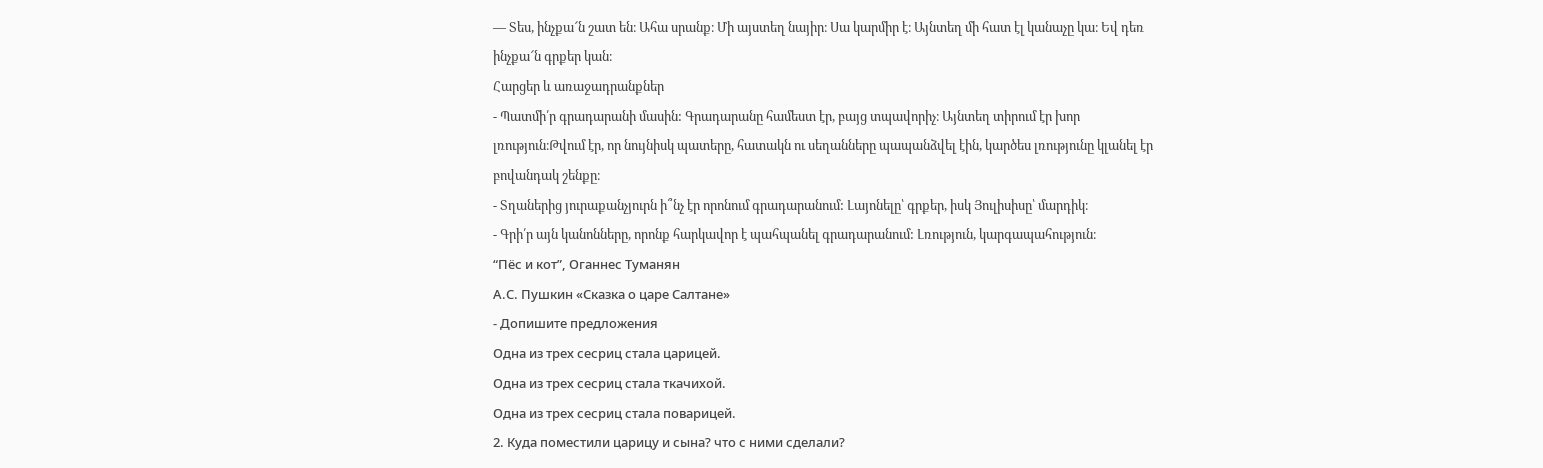— Տես, ինչքա՜ն շատ են։ Ահա սրանք։ Մի այստեղ նայիր։ Սա կարմիր է։ Այնտեղ մի հատ էլ կանաչը կա։ Եվ դեռ ինչքա՜ն գրքեր կան։
Հարցեր և առաջադրանքներ
- Պատմի՛ր գրադարանի մասին: Գրադարանը համեստ էր, բայց տպավորիչ։ Այնտեղ տիրում էր խոր լռություն։Թվում էր, որ նույնիսկ պատերը, հատակն ու սեղանները պապանձվել էին, կարծես լռությունը կլանել էր բովանդակ շենքը։
- Տղաներից յուրաքանչյուրն ի՞նչ էր որոնում գրադարանում: Լայոնելը՝ գրքեր, իսկ Յուլիսիսը՝ մարդիկ։
- Գրի՛ր այն կանոնները, որոնք հարկավոր է պահպանել գրադարանում: Լռություն, կարգապահություն։
“Пёс и кот”, Оганнес Туманян
А.С. Пушкин «Сказка о царе Салтане»
- Допишите предложения
Одна из трех сесриц стала царицей.
Одна из трех сесриц стала ткачихой.
Одна из трех сесриц стала поварицей.
2. Куда поместили царицу и сына? что с ними сделали?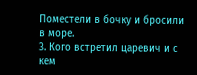Поместели в бочку и бросили в море.
3. Кого встретил царевич и с кем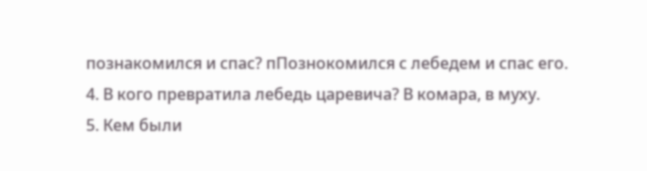познакомился и спас? пПознокомился с лебедем и спас его.
4. В кого превратила лебедь царевича? В комара, в муху.
5. Кем были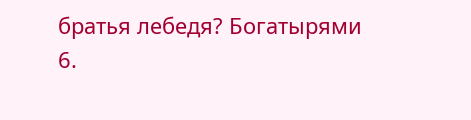братья лебедя? Богатырями
6.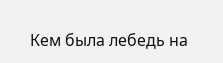Кем была лебедь на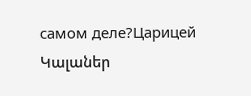самом деле?Царицей
Կալաներ